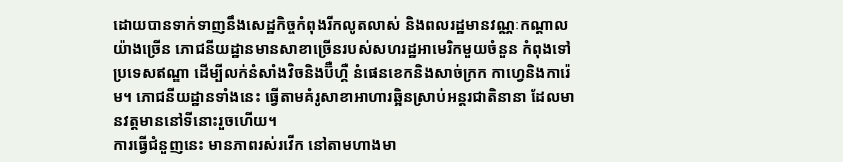ដោយបានទាក់ទាញនឹងសេដ្ឋកិច្ចកំពុងរីកលូតលាស់ និងពលរដ្ឋមានវណ្ណៈកណ្តាល យ៉ាងច្រើន ភោជនីយដ្ឋានមានសាខាច្រើនរបស់សហរដ្ឋអាមេរិកមួយចំនួន កំពុងទៅប្រទេសឥណ្ឌា ដើម្បីលក់នំសាំងវិចនិងប៊ឺហ្គឺ នំផេនខេកនិងសាច់ក្រក កាហ្វេនិងការ៉េម។ ភោជនីយដ្ឋានទាំងនេះ ធ្វើតាមគំរូសាខាអាហារឆ្អិនស្រាប់អន្តរជាតិនានា ដែលមានវត្តមាននៅទីនោះរួចហើយ។
ការធ្វើជំនួញនេះ មានភាពរស់រវើក នៅតាមហាងមា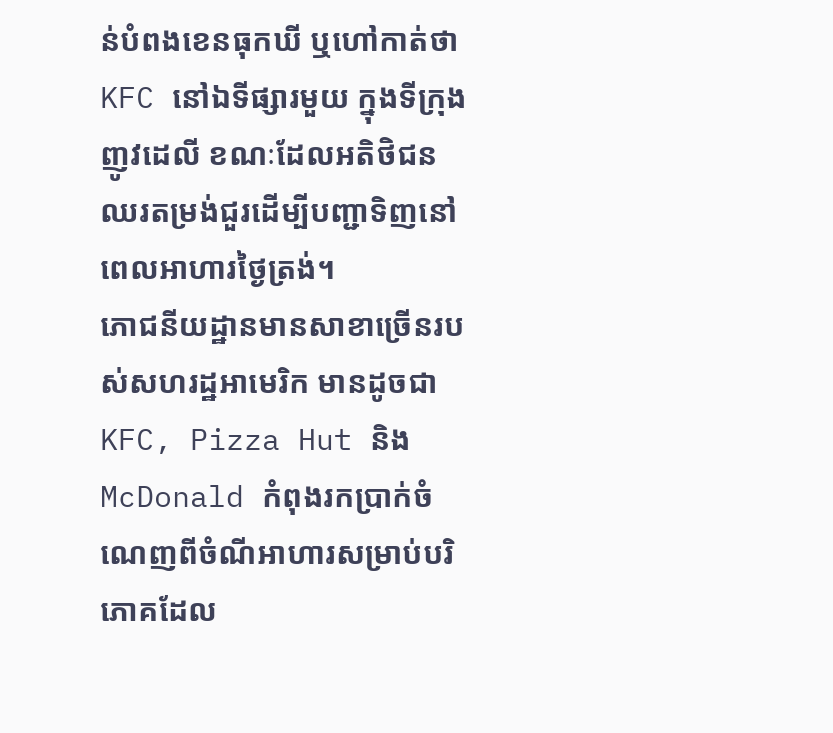ន់បំពងខេនធុកឃី ឬហៅកាត់ថា KFC នៅឯទីផ្សារមួយ ក្នុងទីក្រុងញូវដេលី ខណៈដែលអតិថិជន ឈរតម្រង់ជួរដើម្បីបញ្ជាទិញនៅពេលអាហារថ្ងៃត្រង់។
ភោជនីយដ្ឋានមានសាខាច្រើនរបស់សហរដ្ឋអាមេរិក មានដូចជា KFC, Pizza Hut និង McDonald កំពុងរកប្រាក់ចំណេញពីចំណីអាហារសម្រាប់បរិភោគដែល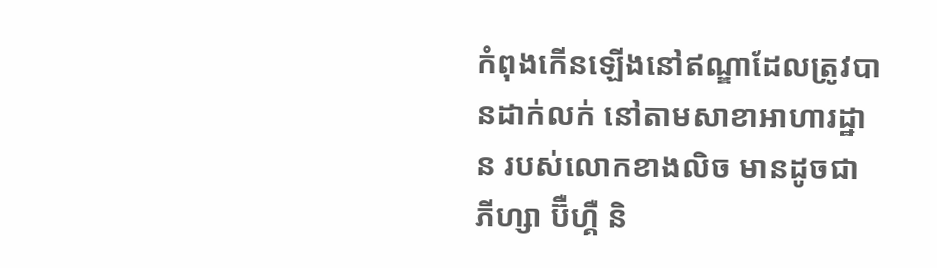កំពុងកើនឡើងនៅឥណ្ឌាដែលត្រូវបានដាក់លក់ នៅតាមសាខាអាហារដ្ឋាន របស់លោកខាងលិច មានដូចជា ភីហ្សា ប៊ឺហ្គឺ និ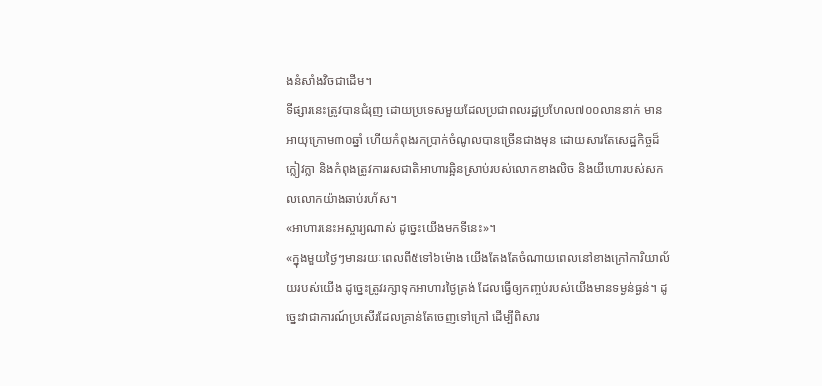ងនំសាំងវិចជាដើម។
ទីផ្សារនេះត្រូវបានជំរុញ ដោយប្រទេសមួយដែលប្រជាពលរដ្ឋប្រហែល៧០០លាននាក់ មានអាយុក្រោម៣០ឆ្នាំ ហើយកំពុងរកប្រាក់ចំណូលបានច្រើនជាងមុន ដោយសារតែសេដ្ឋកិច្ចដ៏ក្លៀវក្លា និងកំពុងត្រូវការរសជាតិអាហារឆ្អិនស្រាប់របស់លោកខាងលិច និងយីហោរបស់សកលលោកយ៉ាងឆាប់រហ័ស។
«អាហារនេះអស្ចារ្យណាស់ ដូច្នេះយើងមកទីនេះ»។
«ក្នុងមួយថ្ងៃៗមានរយៈពេលពី៥ទៅ៦ម៉ោង យើងតែងតែចំណាយពេលនៅខាងក្រៅការិយាល័យរបស់យើង ដូច្នេះត្រូវរក្សាទុកអាហារថ្ងៃត្រង់ ដែលធ្វើឲ្យកញ្ចប់របស់យើងមានទម្ងន់ធ្ងន់។ ដូច្នេះវាជាការណ៍ប្រសើរដែលគ្រាន់តែចេញទៅក្រៅ ដើម្បីពិសារ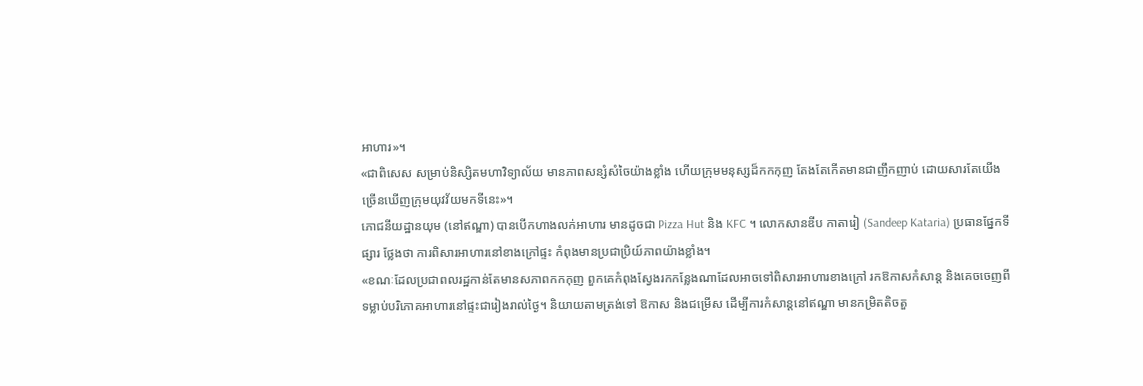អាហារ»។
«ជាពិសេស សម្រាប់និស្សិតមហាវិទ្យាល័យ មានភាពសន្សំសំចៃយ៉ាងខ្លាំង ហើយក្រុមមនុស្សដ៏កកកុញ តែងតែកើតមានជាញឹកញាប់ ដោយសារតែយើងច្រើនឃើញក្រុមយុវវ័យមកទីនេះ»។
ភោជនីយដ្ឋានយុម (នៅឥណ្ឌា) បានបើកហាងលក់អាហារ មានដូចជា Pizza Hut និង KFC ។ លោកសានឌីប កាតារៀ (Sandeep Kataria) ប្រធានផ្នែកទីផ្សារ ថ្លែងថា ការពិសារអាហារនៅខាងក្រៅផ្ទះ កំពុងមានប្រជាប្រិយ៍ភាពយ៉ាងខ្លាំង។
«ខណៈដែលប្រជាពលរដ្ឋកាន់តែមានសភាពកកកុញ ពួកគេកំពុងស្វែងរកកន្លែងណាដែលអាចទៅពិសារអាហារខាងក្រៅ រកឱកាសកំសាន្ត និងគេចចេញពីទម្លាប់បរិភោគអាហារនៅផ្ទះជារៀងរាល់ថ្ងៃ។ និយាយតាមត្រង់ទៅ ឱកាស និងជម្រើស ដើម្បីការកំសាន្តនៅឥណ្ឌា មានកម្រិតតិចតួ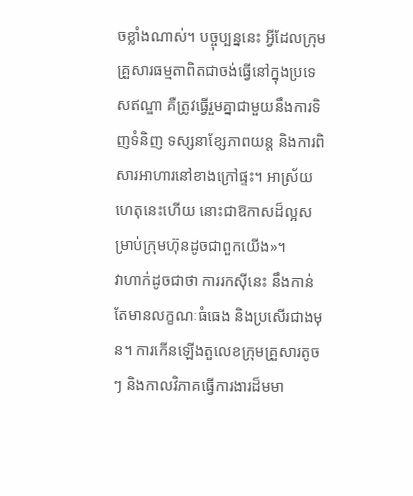ចខ្លាំងណាស់។ បច្ចុប្បន្ននេះ អ្វីដែលក្រុមគ្រួសារធម្មតាពិតជាចង់ធ្វើនៅក្នុងប្រទេសឥណ្ឌា គឺត្រូវធ្វើរួមគ្នាជាមួយនឹងការទិញទំនិញ ទស្សនាខ្សែភាពយន្ត និងការពិសារអាហារនៅខាងក្រៅផ្ទះ។ អាស្រ័យហេតុនេះហើយ នោះជាឱកាសដ៏ល្អសម្រាប់ក្រុមហ៊ុនដូចជាពួកយើង»។
វាហាក់ដូចជាថា ការរកស៊ីនេះ នឹងកាន់តែមានលក្ខណៈធំធេង និងប្រសើរជាងមុន។ ការកើនឡើងតួលេខក្រុមគ្រួសារតូចៗ និងកាលវិភាគធ្វើការងារដ៏មមា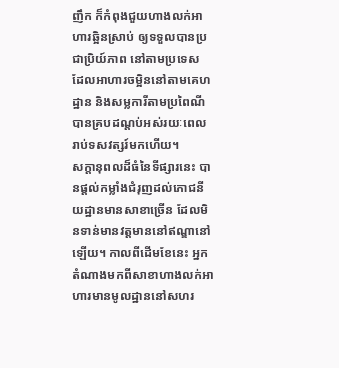ញឹក ក៏កំពុងជួយហាងលក់អាហារឆ្អិនស្រាប់ ឲ្យទទួលបានប្រជាប្រិយ៍ភាព នៅតាមប្រទេស ដែលអាហារចម្អិននៅតាមគេហដ្ឋាន និងសម្លការីតាមប្រពៃណី បានគ្របដណ្តប់អស់រយៈពេលរាប់ទសវត្សរ៍មកហើយ។
សក្តានុពលដ៏ធំនៃទីផ្សារនេះ បានផ្តល់កម្លាំងជំរុញដល់ភោជនីយដ្ឋានមានសាខាច្រើន ដែលមិនទាន់មានវត្តមាននៅឥណ្ឌានៅឡើយ។ កាលពីដើមខែនេះ អ្នកតំណាងមកពីសាខាហាងលក់អាហារមានមូលដ្ឋាននៅសហរ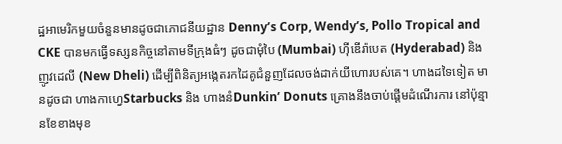ដ្ឋអាមេរិកមួយចំនួនមានដូចជាភោជនីយដ្ឋាន Denny’s Corp, Wendy’s, Pollo Tropical and CKE បានមកធ្វើទស្សនកិច្ចនៅតាមទីក្រុងធំៗ ដូចជាមុំបៃ (Mumbai) ហ៊ីឌើរ៉ាបេត (Hyderabad) និងញូវដេលី (New Dheli) ដើម្បីពិនិត្យអង្កេតរកដៃគូជំនួញដែលចង់ដាក់យីហោរបស់គេ។ ហាងដទៃទៀត មានដូចជា ហាងកាហ្វេStarbucks និង ហាងនំDunkin’ Donuts គ្រោងនឹងចាប់ផ្តើមដំណើរការ នៅប៉ុន្មានខែខាងមុខ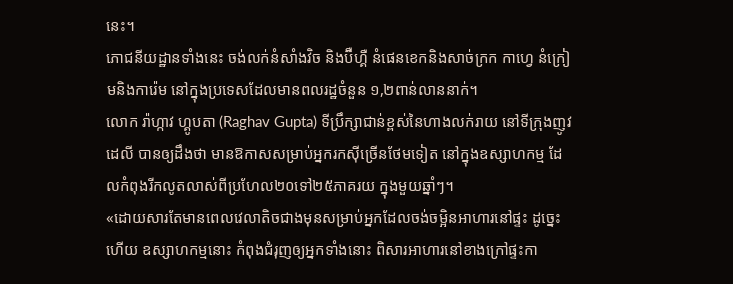នេះ។
ភោជនីយដ្ឋានទាំងនេះ ចង់លក់នំសាំងវិច និងប៊ឺហ្គឺ នំផេនខេកនិងសាច់ក្រក កាហ្វេ នំក្រៀមនិងការ៉េម នៅក្នុងប្រទេសដែលមានពលរដ្ឋចំនួន ១,២ពាន់លាននាក់។
លោក រ៉ាហ្កាវ ហ្គូបតា (Raghav Gupta) ទីប្រឹក្សាជាន់ខ្ពស់នៃហាងលក់រាយ នៅទីក្រុងញូវដេលី បានឲ្យដឹងថា មានឱកាសសម្រាប់អ្នករកស៊ីច្រើនថែមទៀត នៅក្នុងឧស្សាហកម្ម ដែលកំពុងរីកលូតលាស់ពីប្រហែល២០ទៅ២៥ភាគរយ ក្នុងមួយឆ្នាំៗ។
«ដោយសារតែមានពេលវេលាតិចជាងមុនសម្រាប់អ្នកដែលចង់ចម្អិនអាហារនៅផ្ទះ ដូច្នេះហើយ ឧស្សាហកម្មនោះ កំពុងជំរុញឲ្យអ្នកទាំងនោះ ពិសារអាហារនៅខាងក្រៅផ្ទះកា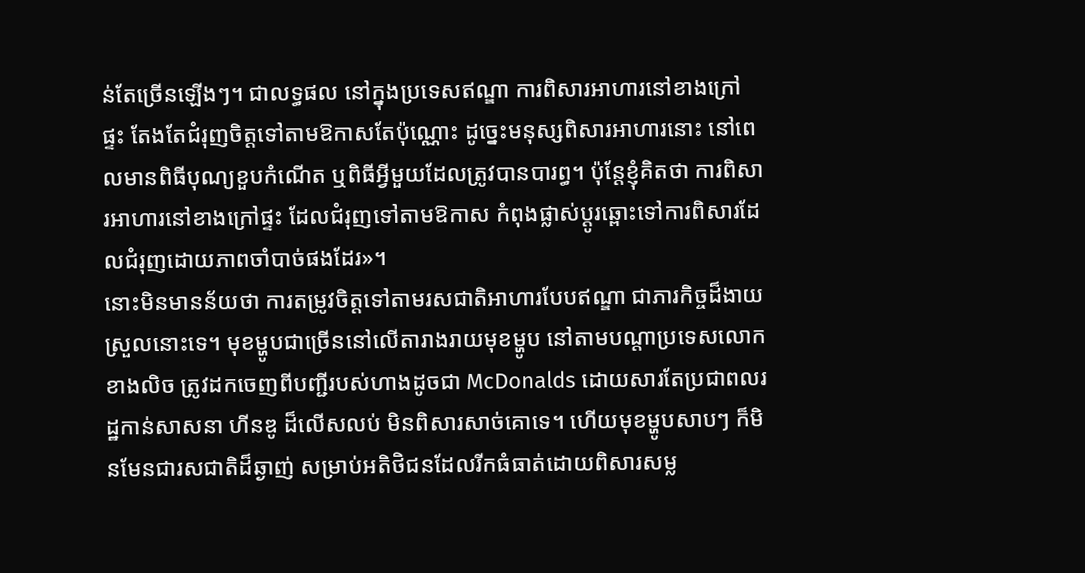ន់តែច្រើនឡើងៗ។ ជាលទ្ធផល នៅក្នុងប្រទេសឥណ្ឌា ការពិសារអាហារនៅខាងក្រៅផ្ទះ តែងតែជំរុញចិត្តទៅតាមឱកាសតែប៉ុណ្ណោះ ដូច្នេះមនុស្សពិសារអាហារនោះ នៅពេលមានពិធីបុណ្យខួបកំណើត ឬពិធីអ្វីមួយដែលត្រូវបានបារព្ធ។ ប៉ុន្តែខ្ញុំគិតថា ការពិសារអាហារនៅខាងក្រៅផ្ទះ ដែលជំរុញទៅតាមឱកាស កំពុងផ្លាស់ប្តូរឆ្ពោះទៅការពិសារដែលជំរុញដោយភាពចាំបាច់ផងដែរ»។
នោះមិនមានន័យថា ការតម្រូវចិត្តទៅតាមរសជាតិអាហារបែបឥណ្ឌា ជាភារកិច្ចដ៏ងាយស្រួលនោះទេ។ មុខម្ហូបជាច្រើននៅលើតារាងរាយមុខម្ហូប នៅតាមបណ្តាប្រទេសលោកខាងលិច ត្រូវដកចេញពីបញ្ជីរបស់ហាងដូចជា McDonalds ដោយសារតែប្រជាពលរដ្ឋកាន់សាសនា ហីនឌូ ដ៏លើសលប់ មិនពិសារសាច់គោទេ។ ហើយមុខម្ហូបសាបៗ ក៏មិនមែនជារសជាតិដ៏ឆ្ងាញ់ សម្រាប់អតិថិជនដែលរីកធំធាត់ដោយពិសារសម្ល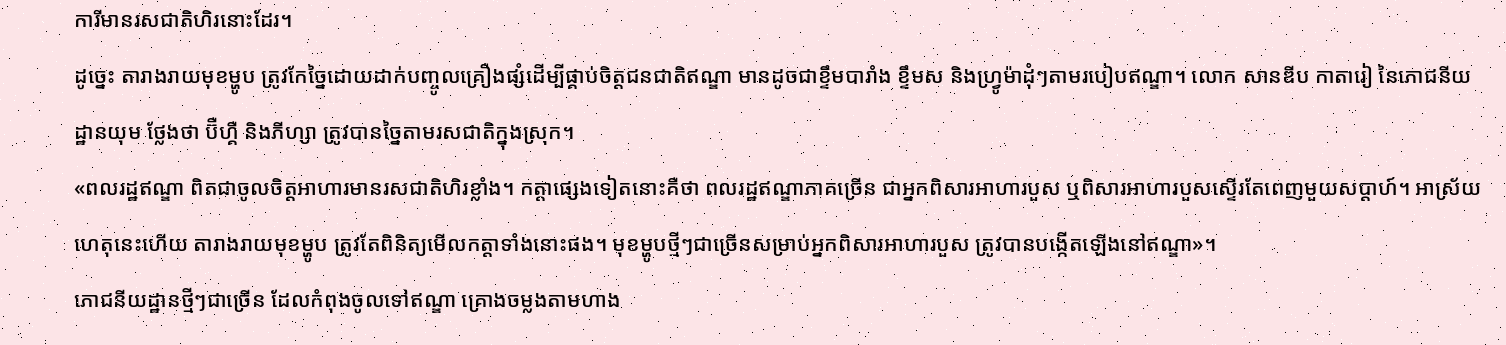ការីមានរសជាតិហិរនោះដែរ។
ដូច្នេះ តារាងរាយមុខម្ហូប ត្រូវកែច្នៃដោយដាក់បញ្ចូលគ្រឿងផ្សំដើម្បីផ្គាប់ចិត្តជនជាតិឥណ្ឌា មានដូចជាខ្ទឹមបារាំង ខ្ទឹមស និងហ្វ្រូម៉ាដុំៗតាមរបៀបឥណ្ឌា។ លោក សានឌីប កាតារៀ នៃភោជនីយដ្ឋានយុម ថ្លែងថា ប៊ឺហ្គឺ និងភីហ្សា ត្រូវបានច្នៃតាមរសជាតិក្នុងស្រុក។
«ពលរដ្ឋឥណ្ឌា ពិតជាចូលចិត្តអាហារមានរសជាតិហិរខ្លាំង។ កត្តាផ្សេងទៀតនោះគឺថា ពលរដ្ឋឥណ្ឌាភាគច្រើន ជាអ្នកពិសារអាហារបួស ឬពិសារអាហារបួសស្ទើរតែពេញមួយសប្តាហ៍។ អាស្រ័យហេតុនេះហើយ តារាងរាយមុខម្ហូប ត្រូវតែពិនិត្យមើលកត្តាទាំងនោះផង។ មុខម្ហូបថ្មីៗជាច្រើនសម្រាប់អ្នកពិសារអាហារបួស ត្រូវបានបង្កើតឡើងនៅឥណ្ឌា»។
ភោជនីយដ្ឋានថ្មីៗជាច្រើន ដែលកំពុងចូលទៅឥណ្ឌា គ្រោងចម្លងតាមហាង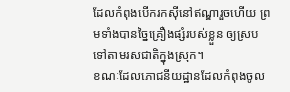ដែលកំពុងបើករកស៊ីនៅឥណ្ឌារួចហើយ ព្រមទាំងបានច្នៃគ្រឿងផ្សំរបស់ខ្លួន ឲ្យស្របទៅតាមរសជាតិក្នុងស្រុក។
ខណៈដែលភោជនីយដ្ឋានដែលកំពុងចូល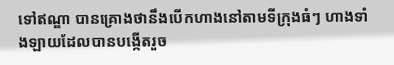ទៅឥណ្ឌា បានគ្រោងថានឹងបើកហាងនៅតាមទីក្រុងធំៗ ហាងទាំងឡាយដែលបានបង្កើតរួច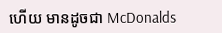ហើយ មានដូចជា McDonalds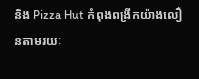និង Pizza Hut កំពុងពង្រីកយ៉ាងលឿនតាមរយៈ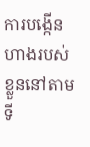ការបង្កើនហាងរបស់ខ្លួននៅតាមទី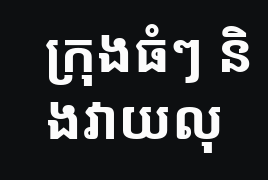ក្រុងធំៗ និងវាយលុ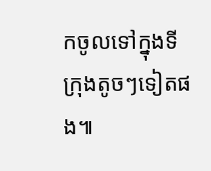កចូលទៅក្នុងទីក្រុងតូចៗទៀតផង៕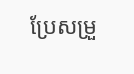ប្រែសម្រួ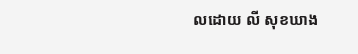លដោយ លី សុខឃាង